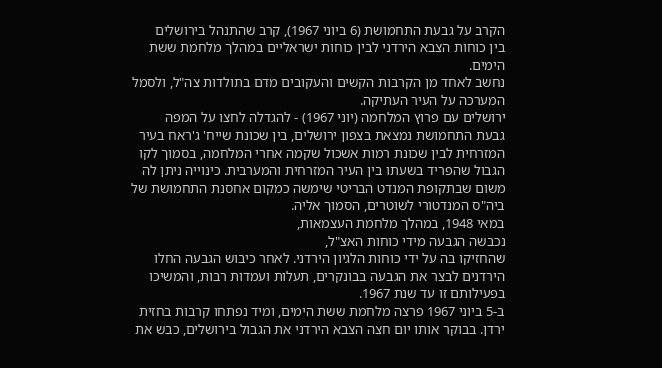הקרב על גבעת התחמושת (6 ביוני 1967), קרב שהתנהל בירושלים
בין כוחות הצבא הירדני לבין כוחות ישראליים במהלך מלחמת ששת הימים.
נחשב לאחד מן הקרבות הקשים והעקובים מדם בתולדות צה"ל, ולסמל המערכה על העיר העתיקה.
ירושלים עם פרוץ המלחמה (יוני 1967) - להגדלה לחצו על המפה
גבעת התחמושת נמצאת בצפון ירושלים, בין שכונת שייח' ג'ראח בעיר המזרחית לבין שכונת רמות אשכול שקמה אחרי המלחמה, בסמוך לקו הגבול שהפריד בשעתו בין העיר המזרחית והמערבית. כינוייה ניתן לה משום שבתקופת המנדט הבריטי שימשה כמקום אחסנת התחמושת של ביה"ס המנדטורי לשוטרים, הסמוך אליה.
במאי 1948, במהלך מלחמת העצמאות,
נכבשה הגבעה מידי כוחות האצ"ל,
שהחזיקו בה על ידי כוחות הלגיון הירדני. לאחר כיבוש הגבעה החלו הירדנים לבצר את הגבעה בבונקרים, תעלות ועמדות רבות, והמשיכו בפעילותם זו עד שנת 1967.
ב-5 ביוני 1967 פרצה מלחמת ששת הימים, ומיד נפתחו קרבות בחזית ירדן. בבוקר אותו יום חצה הצבא הירדני את הגבול בירושלים, כבש את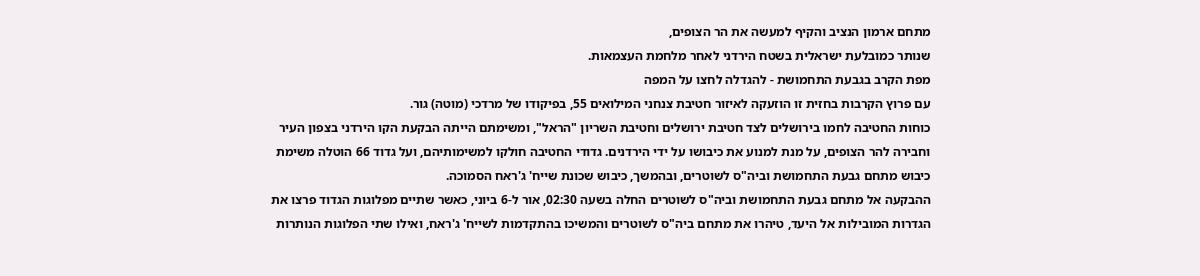מתחם ארמון הנציב והקיף למעשה את הר הצופים,
שנותר כמובלעת ישראלית בשטח הירדני לאחר מלחמת העצמאות.
מפת הקרב בגבעת התחמושת - להגדלה לחצו על המפה
עם פרוץ הקרבות בחזית זו הוזעקה לאיזור חטיבת צנחני המילואים 55, בפיקודו של מרדכי (מוטה) גור.
כוחות החטיבה לחמו בירושלים לצד חטיבת ירושלים וחטיבת השריון "הראל", ומשימתם הייתה הבקעת הקו הירדני בצפון העיר וחבירה להר הצופים, על מנת למנוע את כיבושו על ידי הירדנים. גדודי החטיבה חולקו למשימותיהם, ועל גדוד 66 הוטלה משימת כיבוש מתחם גבעת התחמושת וביה"ס לשוטרים, ובהמשך, כיבוש שכונת שייח' ג'ראח הסמוכה.
ההבקעה אל מתחם גבעת התחמושת וביה"ס לשוטרים החלה בשעה 02:30, אור ל-6 ביוני, כאשר שתיים מפלוגות הגדוד פרצו את הגדרות המובילות אל היעד, טיהרו את מתחם ביה"ס לשוטרים והמשיכו בהתקדמות לשייח' ג'ראח, ואילו שתי הפלוגות הנותרות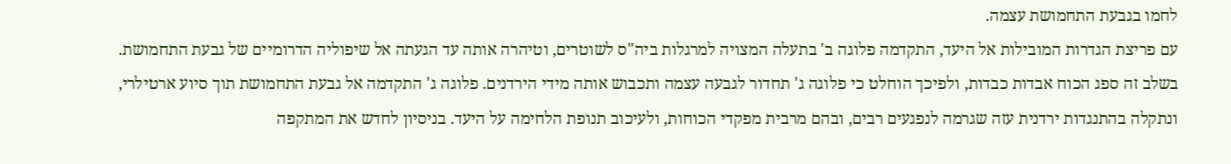לחמו בגבעת התחמושת עצמה.
עם פריצת הגדרות המובילות אל היעד, התקדמה פלוגה ב' בתעלה המצויה למרגלות ביה"ס לשוטרים, וטיהרה אותה עד הגעתה אל שיפוליה הדרומיים של גבעת התחמושת. בשלב זה ספג הכוח אבדות כבדות, ולפיכך הוחלט כי פלוגה ג' תחדור לגבעה עצמה ותכבוש אותה מידי הירדנים. פלוגה ג' התקדמה אל גבעת התחמושת תוך סיוע ארטילרי, ונתקלה בהתנגדות ירדנית עזה שגרמה לנפגעים רבים, ובהם מרבית מפקדי הכוחות, ולעיכוב תנופת הלחימה על היעד. בניסיון לחדש את המתקפה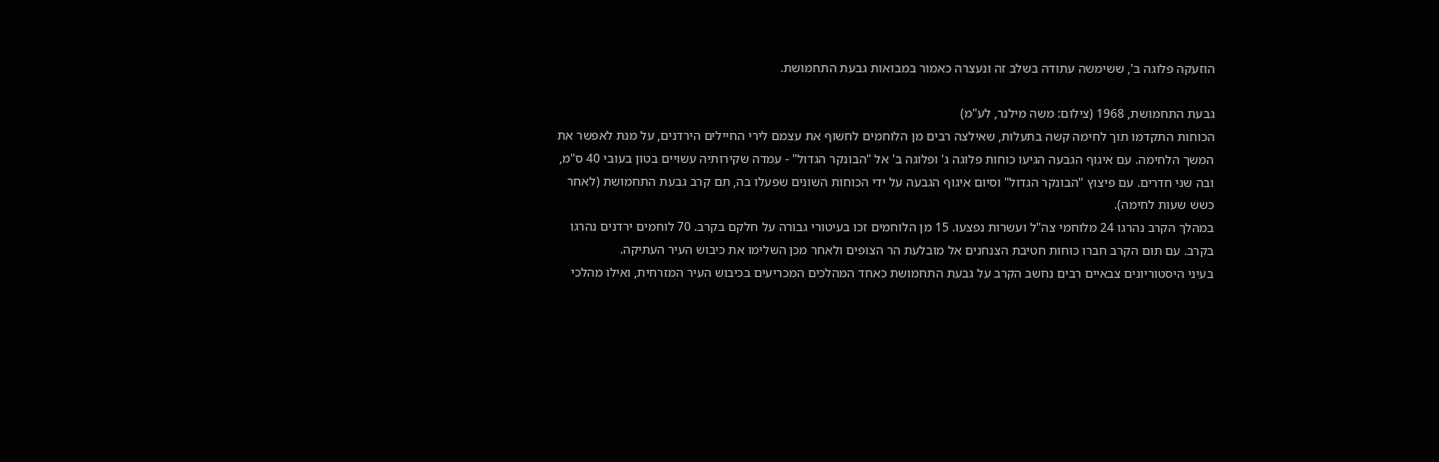הוזעקה פלוגה ב', ששימשה עתודה בשלב זה ונעצרה כאמור במבואות גבעת התחמושת.

גבעת התחמושת, 1968 (צילום: משה מילנר, לע"מ)
הכוחות התקדמו תוך לחימה קשה בתעלות, שאילצה רבים מן הלוחמים לחשוף את עצמם לירי החיילים הירדנים, על מנת לאפשר את המשך הלחימה. עם איגוף הגבעה הגיעו כוחות פלוגה ג' ופלוגה ב' אל "הבונקר הגדול" - עמדה שקירותיה עשויים בטון בעובי 40 ס"מ, ובה שני חדרים. עם פיצוץ "הבונקר הגדול" וסיום איגוף הגבעה על ידי הכוחות השונים שפעלו בה, תם קרב גבעת התחמושת (לאחר כשש שעות לחימה).
במהלך הקרב נהרגו 24 מלוחמי צה"ל ועשרות נפצעו. 15 מן הלוחמים זכו בעיטורי גבורה על חלקם בקרב. 70 לוחמים ירדנים נהרגו בקרב. עם תום הקרב חברו כוחות חטיבת הצנחנים אל מובלעת הר הצופים ולאחר מכן השלימו את כיבוש העיר העתיקה.
בעיני היסטוריונים צבאיים רבים נחשב הקרב על גבעת התחמושת כאחד המהלכים המכריעים בכיבוש העיר המזרחית, ואילו מהלכי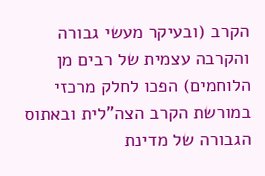הקרב (ובעיקר מעשי גבורה והקרבה עצמית של רבים מן הלוחמים) הפכו לחלק מרכזי במורשת הקרב הצה"לית ובאתוס הגבורה של מדינת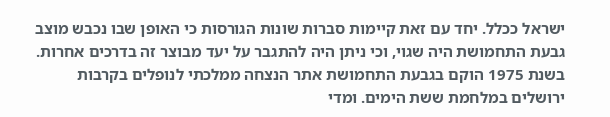ישראל ככלל. יחד עם זאת קיימות סברות שונות הגורסות כי האופן שבו נכבש מוצב גבעת התחמושת היה שגוי, וכי ניתן היה להתגבר על יעד מבוצר זה בדרכים אחרות. בשנת 1975 הוקם בגבעת התחמושת אתר הנצחה ממלכתי לנופלים בקרבות ירושלים במלחמת ששת הימים. ומדי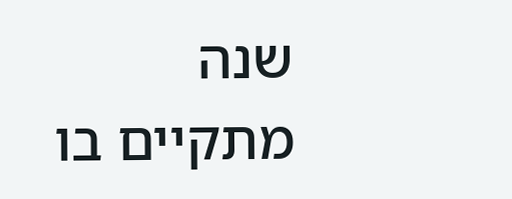שנה מתקיים בו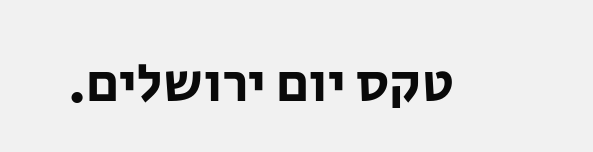טקס יום ירושלים.